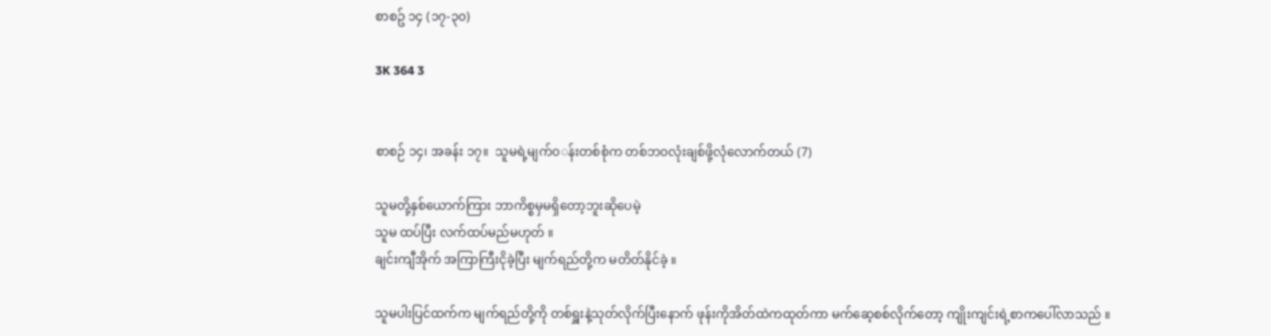စာစဥ် ၁၄ (၁၇-၃၀)

3K 364 3


စာစဉ် ၁၄၊ အခန်း ၁၇။  သူမရဲ့မျက်၀◌န်းတစ်စုံက တစ်ဘ၀လုံးချစ်ဖို့လုံလောက်တယ် (7)

သူမတို့နှစ်ယောက်ကြား ဘာကိစ္စမှမရှိတော့ဘူးဆိုပေမဲ့
သူမ ထပ်ပြီး လက်ထပ်မည်မဟုတ် ။
ချင်းကျီအိုက် အကြာကြီးငိုခဲ့ပြီး မျက်ရည်တို့က မတိတ်နိုင်ခဲ့ ။

သူမပါးပြင်ထက်က မျက်ရည်တို့ကို တစ်ရှူးနဲ့သုတ်လိုက်ပြီးနောက် ဖုန်းကိုအိတ်ထဲကထုတ်ကာ မက်ဆေ့စစ်လိုက်တော့ ကျိုးကျင်းရဲ့စာကပေါ်လာသည် ။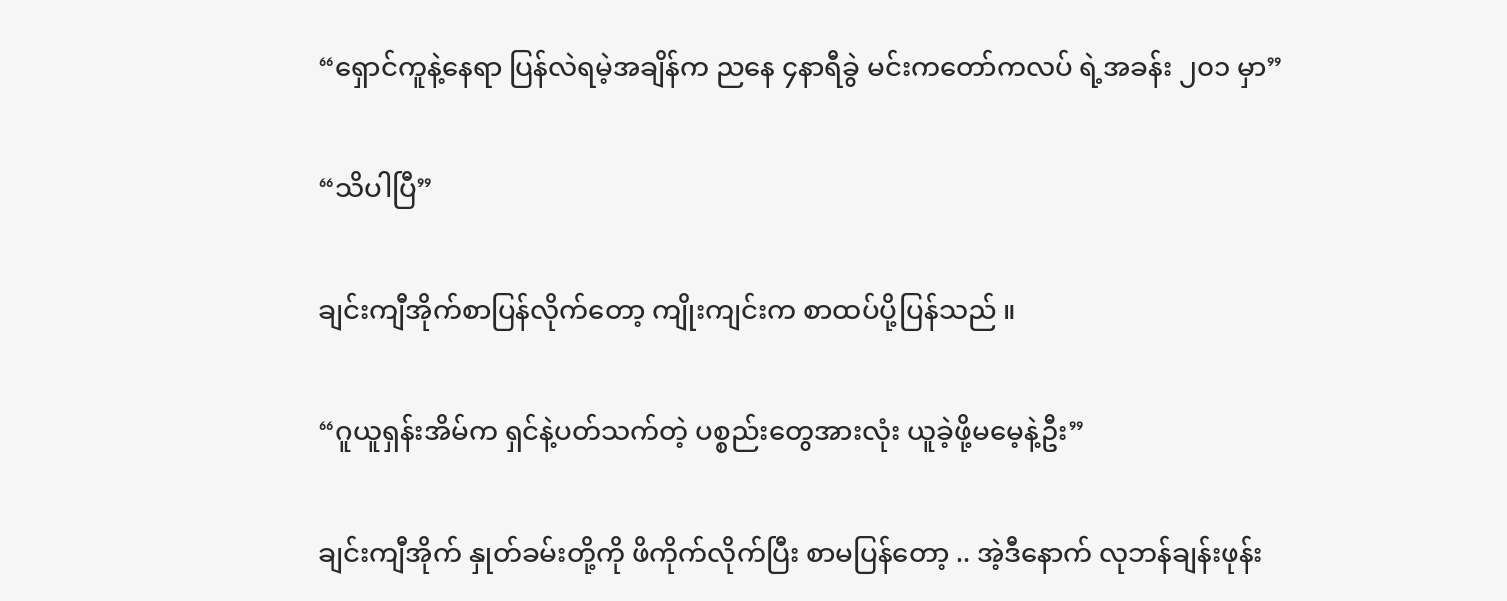“ရှောင်ကူနဲ့နေရာ ပြန်လဲရမဲ့အချိန်က ညနေ ၄နာရီခွဲ မင်းကတော်ကလပ် ရဲ့အခန်း ၂၀၁ မှာ”

“သိပါပြီ”

ချင်းကျီအိုက်စာပြန်လိုက်တော့ ကျိုးကျင်းက စာထပ်ပို့ပြန်သည် ။

“ဂူယူရှန်းအိမ်က ရှင်နဲ့ပတ်သက်တဲ့ ပစ္စည်းတွေအားလုံး ယူခဲ့ဖို့မမေ့နဲ့ဦး”

ချင်းကျီအိုက် နှုတ်ခမ်းတို့ကို ဖိကိုက်လိုက်ပြီး စာမပြန်တော့ .. အဲ့ဒီနောက် လုဘန်ချန်းဖုန်း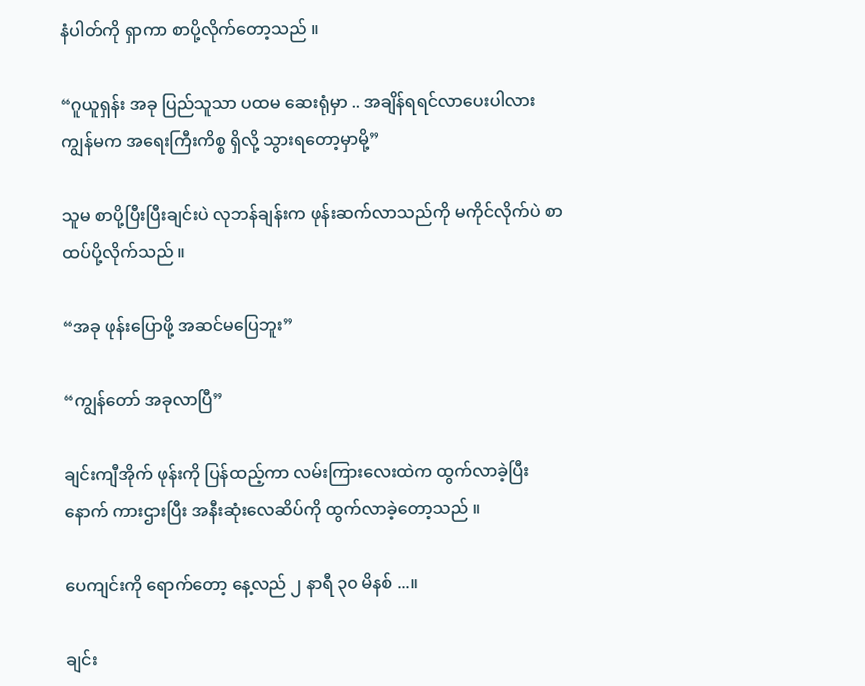နံပါတ်ကို ရှာကာ စာပို့လိုက်တော့သည် ။

“ဂူယူရှန်း အခု ပြည်သူသာ ပထမ ဆေးရုံမှာ .. အချိန်ရရင်လာပေးပါလား ကျွန်မက အရေးကြီးကိစ္စ ရှိလို့ သွားရတော့မှာမို့”

သူမ စာပို့ပြီးပြီးချင်းပဲ လုဘန်ချန်းက ဖုန်းဆက်လာသည်ကို မကိုင်လိုက်ပဲ စာထပ်ပို့လိုက်သည် ။

“အခု ဖုန်းပြောဖို့ အဆင်မပြေဘူး”

“ကျွန်တော် အခုလာပြီ”

ချင်းကျီအိုက် ဖုန်းကို ပြန်ထည့်ကာ လမ်းကြားလေးထဲက ထွက်လာခဲ့ပြီးနောက် ကားဌားပြီး အနီးဆုံးလေဆိပ်ကို ထွက်လာခဲ့တော့သည် ။

ပေကျင်းကို ရောက်တော့ နေ့လည် ၂ နာရီ ၃၀ မိနစ် ...။

ချင်း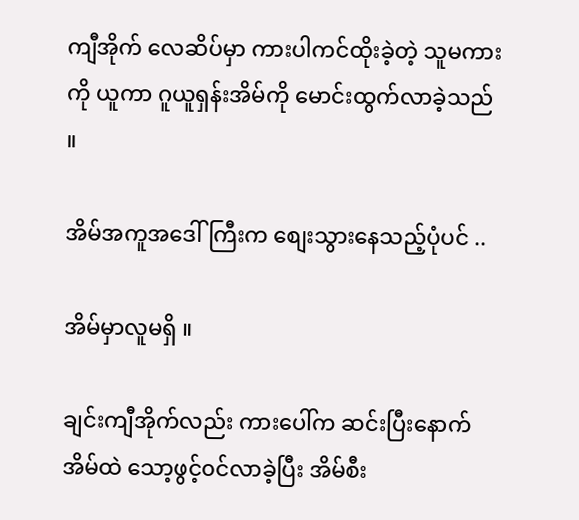ကျီအိုက် လေဆိပ်မှာ ကားပါကင်ထိုးခဲ့တဲ့ သူမကားကို ယူကာ ဂူယူရှန်းအိမ်ကို မောင်းထွက်လာခဲ့သည် ။

အိမ်အကူအဒေါ်ကြီးက စျေးသွားနေသည့်ပုံပင် ..

အိမ်မှာလူမရှိ ။

ချင်းကျီအိုက်လည်း ကားပေါ်က ဆင်းပြီးနောက် အိမ်ထဲ သော့ဖွင့်၀င်လာခဲ့ပြီး အိမ်စီး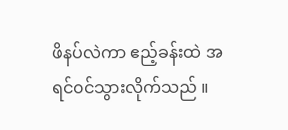ဖိနပ်လဲကာ ဧည့်ခန်းထဲ အရင်၀င်သွားလိုက်သည် ။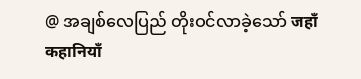@ အချစ်လေပြည် တိုးဝင်လာခဲ့သော် जहाँ कहानियाँ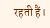रहती हैं।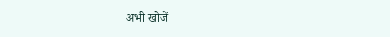अभी खोजें